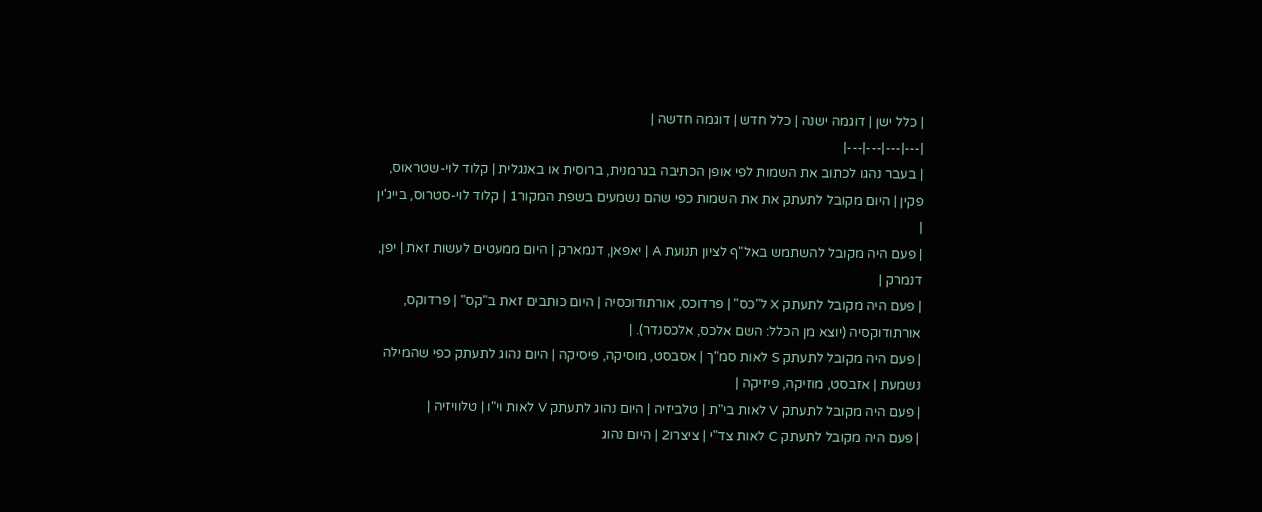| כלל ישן | דוגמה ישנה | כלל חדש | דוגמה חדשה |
|---|---|---|---|
| בעבר נהגו לכתוב את השמות לפי אופן הכתיבה בגרמנית, ברוסית או באנגלית | קלוד לוי-שטראוס, פקין | היום מקובל לתעתק את את השמות כפי שהם נשמעים בשפת המקור1 | קלוד לוי-סטרוס, בייג'ין |
| פעם היה מקובל להשתמש באל"ף לציון תנועת A | יאפאן, דנמארק | היום ממעטים לעשות זאת | יפן, דנמרק |
| פעם היה מקובל לתעתק X ל"כס" | פרדוכס, אורתודוכסיה | היום כותבים זאת ב"קס" | פרדוקס, אורתודוקסיה (יוצא מן הכלל: השם אלכס, אלכסנדר). |
| פעם היה מקובל לתעתק S לאות סמ"ך | אסבסט, מוסיקה, פיסיקה | היום נהוג לתעתק כפי שהמילה נשמעת | אזבסט, מוזיקה, פיזיקה |
| פעם היה מקובל לתעתק V לאות בי"ת | טלביזיה | היום נהוג לתעתק V לאות וי"ו | טלוויזיה |
| פעם היה מקובל לתעתק C לאות צד"י | ציצרו2 | היום נהוג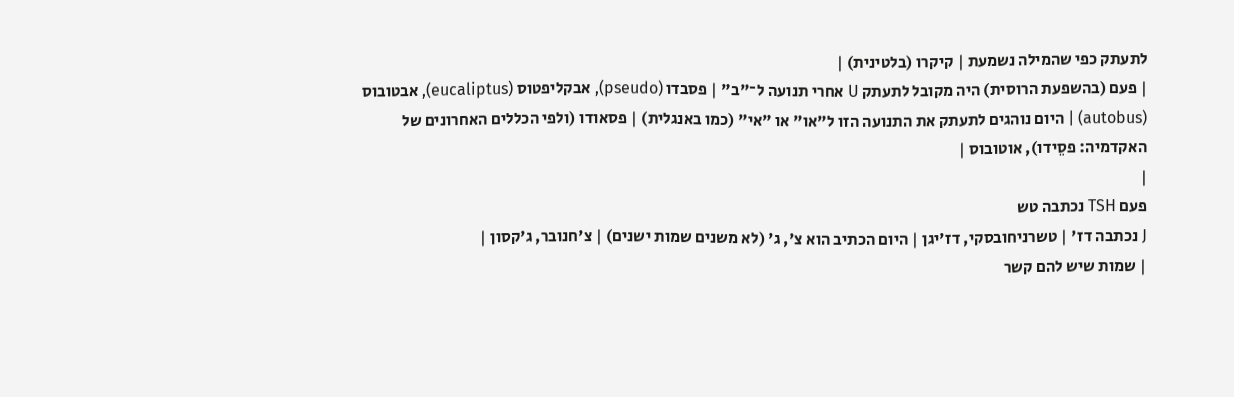לתעתק כפי שהמילה נשמעת | קיקרו (בלטינית) |
| פעם (בהשפעת הרוסית) היה מקובל לתעתק U אחרי תנועה ל־"ב" | פסבדו (pseudo), אבקליפטוס (eucaliptus), אבטובוס (autobus) | היום נוהגים לתעתק את התנועה הזו ל"או" או "אי" (כמו באנגלית) | פסאודו (ולפי הכללים האחרונים של האקדמיה: פסֵידו), אוטובוס |
|
פעם TSH נכתבה טש
J נכתבה דז' | טשרניחובסקי, דז'יגן | היום הכתיב הוא צ', ג' (לא משנים שמות ישנים) | צ'חנובר, ג'קסון |
| שמות שיש להם קשר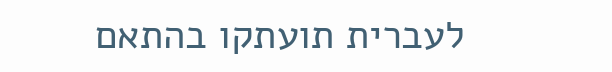לעברית תועתקו בהתאם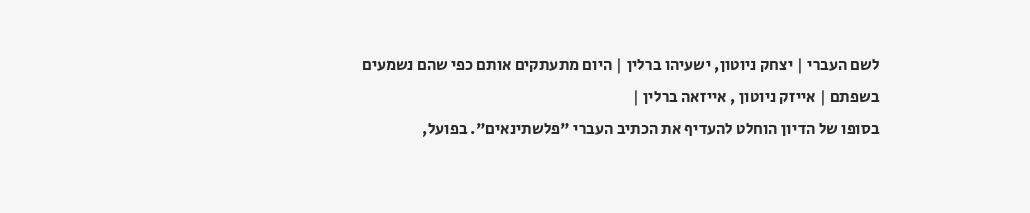לשם העברי | יצחק ניוטון, ישעיהו ברלין | היום מתעתקים אותם כפי שהם נשמעים בשפתם | אייזק ניוטון , אייזאה ברלין |
בסופו של הדיון הוחלט להעדיף את הכתיב העברי "פלשתינאים". בפועל,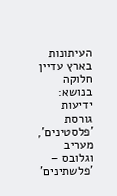העיתונות בארץ עדיין חלוקה בנושא: ידיעות
גורסת 'פלסטינים', מעריב וגלובס – 'פלשתינים'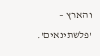והארץ – 'פלשתינאים'.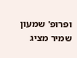ופרופ' שמעון שמיר מציג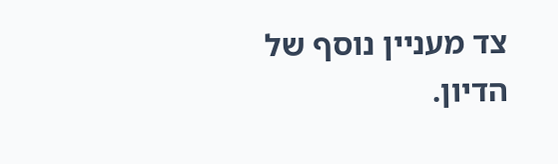צד מעניין נוסף של
הדיון.